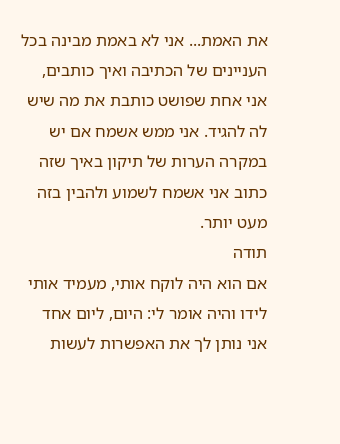את האמת... אני לא באמת מבינה בכל העניינים של הכתיבה ואיך כותבים, אני אחת שפושט כותבת את מה שיש לה להגיד. אני ממש אשמח אם יש במקרה הערות של תיקון באיך שזה כתוב אני אשמח לשמוע ולהבין בזה מעט יותר.
תודה
אם הוא היה לוקח אותי, מעמיד אותי לידו והיה אומר לי: היום, ליום אחד אני נותן לך את האפשרות לעשות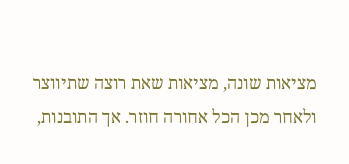מציאות שונה, מציאות שאת רוצה שתיווצר ולאחר מכן הכל אחורה חוזר. אך התובנות,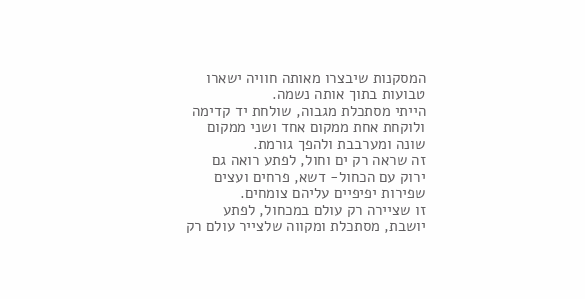המסקנות שיבצרו מאותה חוויה ישארו טבועות בתוך אותה נשמה.
הייתי מסתכלת מגבוה, שולחת יד קדימה ולוקחת אחת ממקום אחד ושני ממקום שונה ומערבבת ולהפך גורמת.
זה שראה רק ים וחול, לפתע רואה גם ירוק עם הכחול- דשא, פרחים ועצים שפירות יפיפיים עליהם צומחים.
זו שציירה רק עולם במכחול, לפתע יושבת, מסתכלת ומקווה שלצייר עולם רק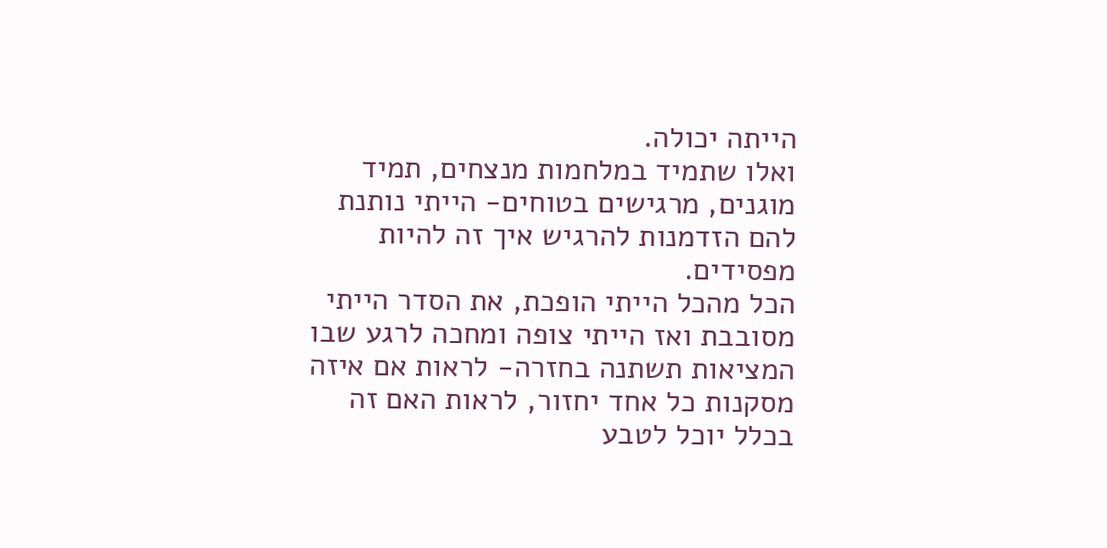הייתה יכולה.
ואלו שתמיד במלחמות מנצחים, תמיד מוגנים, מרגישים בטוחים- הייתי נותנת להם הזדמנות להרגיש איך זה להיות מפסידים.
הכל מהכל הייתי הופכת, את הסדר הייתי מסובבת ואז הייתי צופה ומחכה לרגע שבו המציאות תשתנה בחזרה- לראות אם איזה מסקנות כל אחד יחזור, לראות האם זה בכלל יוכל לטבע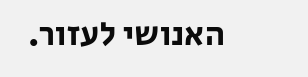האנושי לעזור.